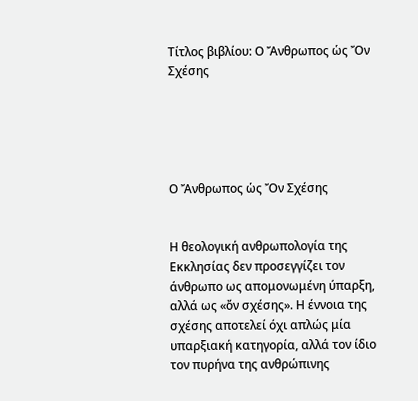Τίτλος βιβλίου: Ο Ἄνθρωπος ὡς Ὄν Σχέσης





Ο Ἄνθρωπος ὡς Ὄν Σχέσης


Η θεολογική ανθρωπολογία της Εκκλησίας δεν προσεγγίζει τον άνθρωπο ως απομονωμένη ύπαρξη, αλλά ως «ὄν σχέσης». Η έννοια της σχέσης αποτελεί όχι απλώς μία υπαρξιακή κατηγορία, αλλά τον ίδιο τον πυρήνα της ανθρώπινης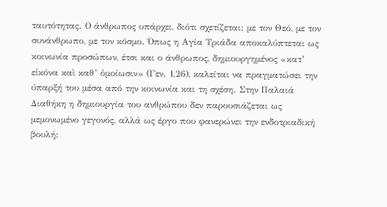ταυτότητας. Ο άνθρωπος υπάρχει, διότι σχετίζεται: με τον Θεό, με τον συνάνθρωπο, με τον κόσμο. Όπως η Αγία Τριάδα αποκαλύπτεται ως κοινωνία προσώπων, έτσι και ο άνθρωπος, δημιουργημένος «κατ’ εἰκόνα καὶ καθ’ ὁμοίωσιν» (Γεν. 1,26), καλείται να πραγματώσει την ύπαρξή του μέσα από την κοινωνία και τη σχέση. Στην Παλαιά Διαθήκη η δημιουργία του ανθρώπου δεν παρουσιάζεται ως μεμονωμένο γεγονός, αλλά ως έργο που φανερώνει την ενδοτριαδική βουλή: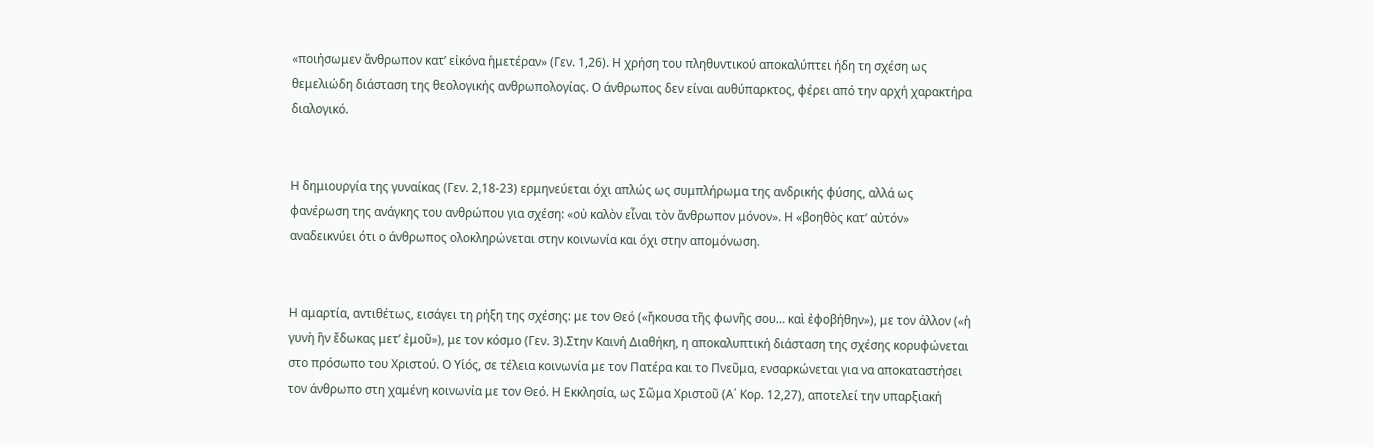«ποιήσωμεν ἄνθρωπον κατ’ εἰκόνα ἡμετέραν» (Γεν. 1,26). Η χρήση του πληθυντικού αποκαλύπτει ήδη τη σχέση ως θεμελιώδη διάσταση της θεολογικής ανθρωπολογίας. Ο άνθρωπος δεν είναι αυθύπαρκτος, φέρει από την αρχή χαρακτήρα διαλογικό.


Η δημιουργία της γυναίκας (Γεν. 2,18-23) ερμηνεύεται όχι απλώς ως συμπλήρωμα της ανδρικής φύσης, αλλά ως φανέρωση της ανάγκης του ανθρώπου για σχέση: «οὐ καλὸν εἶναι τὸν ἄνθρωπον μόνον». Η «βοηθὸς κατ’ αὐτόν» αναδεικνύει ότι ο άνθρωπος ολοκληρώνεται στην κοινωνία και όχι στην απομόνωση.


Η αμαρτία, αντιθέτως, εισάγει τη ρήξη της σχέσης: με τον Θεό («ἤκουσα τῆς φωνῆς σου… καὶ ἐφοβήθην»), με τον άλλον («ἡ γυνὴ ἣν ἔδωκας μετ’ ἐμοῦ»), με τον κόσμο (Γεν. 3).Στην Καινή Διαθήκη, η αποκαλυπτική διάσταση της σχέσης κορυφώνεται στο πρόσωπο του Χριστού. Ο Υἱός, σε τέλεια κοινωνία με τον Πατέρα και το Πνεῦμα, ενσαρκώνεται για να αποκαταστήσει τον άνθρωπο στη χαμένη κοινωνία με τον Θεό. Η Εκκλησία, ως Σῶμα Χριστοῦ (Α΄ Κορ. 12,27), αποτελεί την υπαρξιακή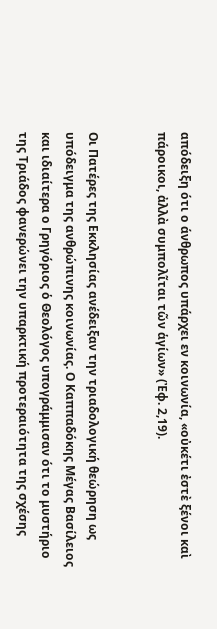απόδειξη ότι ο άνθρωπος υπάρχει εν κοινωνία, «οὐκέτι ἐστὲ ξένοι καὶ πάροικοι, ἀλλὰ συμπολῖται τῶν ἁγίων» (Ἐφ. 2,19).


Οι Πατέρες της Εκκλησίας ανέδειξαν την τριαδολογική θεώρηση ως υπόδειγμα της ανθρώπινης κοινωνίας. Ο Καππαδόκης Μέγας Βασίλειος και ιδιαίτερα ο Γρηγόριος ὁ Θεολόγος υπογράμμισαν ότι το μυστήριο της Τριάδος φανερώνει την υπαρκτική προτεραιότητα της σχέσης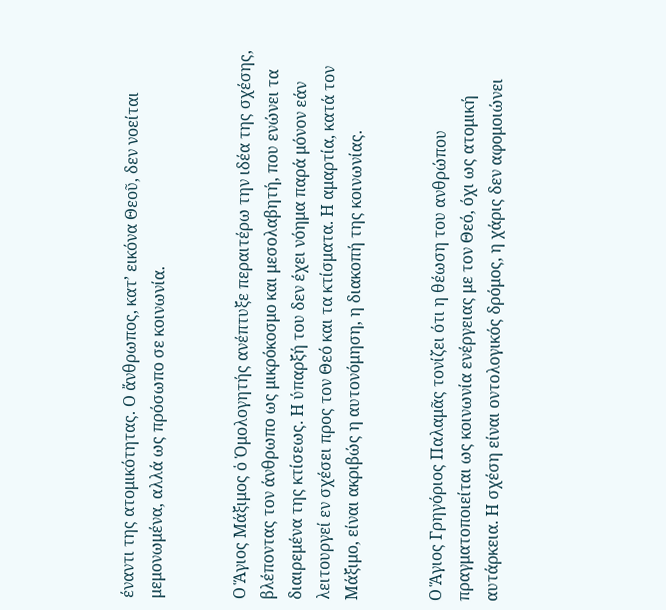έναντι της ατομικότητας. Ο ἄνθρωπος, κατ’ εικόνα Θεοῦ, δεν νοείται μεμονωμένα, αλλά ως πρόσωπο σε κοινωνία.


Ο Ἅγιος Μάξιμος ὁ Ὁμολογητής ανέπτυξε περαιτέρω την ιδέα της σχέσης, βλέποντας τον άνθρωπο ως μικρόκοσμο και μεσολαβητή, που ενώνει τα διαιρεμένα της κτίσεως. Η ύπαρξή του δεν έχει νόημα παρά μόνον εάν λειτουργεί εν σχέσει προς τον Θεό και τα κτίσματα. Η αμαρτία, κατά τον Μάξιμο, είναι ακριβώς η αυτονόμηση, η διακοπή της κοινωνίας.


Ο Ἅγιος Γρηγόριος Παλαμᾶς τονίζει ότι η θέωση του ανθρώπου πραγματοποιείται ως κοινωνία ενέργειας με τον Θεό, όχι ως ατομική αυτάρκεια. Η σχέση είναι οντολογικός δρόμος, η χάρις δεν αφομοιώνει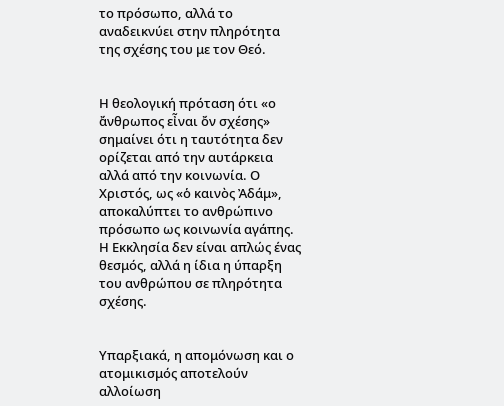το πρόσωπο, αλλά το αναδεικνύει στην πληρότητα της σχέσης του με τον Θεό.


Η θεολογική πρόταση ότι «ο ἄνθρωπος εἶναι ὄν σχέσης» σημαίνει ότι η ταυτότητα δεν ορίζεται από την αυτάρκεια αλλά από την κοινωνία. Ο Χριστός, ως «ὁ καινὸς Ἀδάμ», αποκαλύπτει το ανθρώπινο πρόσωπο ως κοινωνία αγάπης. Η Εκκλησία δεν είναι απλώς ένας θεσμός, αλλά η ίδια η ύπαρξη του ανθρώπου σε πληρότητα σχέσης.


Υπαρξιακά, η απομόνωση και ο ατομικισμός αποτελούν αλλοίωση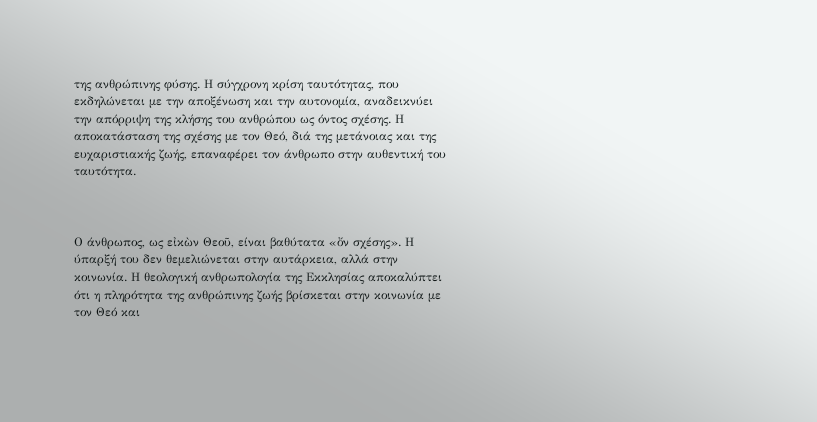της ανθρώπινης φύσης. Η σύγχρονη κρίση ταυτότητας, που εκδηλώνεται με την αποξένωση και την αυτονομία, αναδεικνύει την απόρριψη της κλήσης του ανθρώπου ως όντος σχέσης. Η αποκατάσταση της σχέσης με τον Θεό, διά της μετάνοιας και της ευχαριστιακής ζωής, επαναφέρει τον άνθρωπο στην αυθεντική του ταυτότητα.



Ο άνθρωπος, ως εἰκὼν Θεοῦ, είναι βαθύτατα «ὄν σχέσης». Η ύπαρξή του δεν θεμελιώνεται στην αυτάρκεια, αλλά στην κοινωνία. Η θεολογική ανθρωπολογία της Εκκλησίας αποκαλύπτει ότι η πληρότητα της ανθρώπινης ζωής βρίσκεται στην κοινωνία με τον Θεό και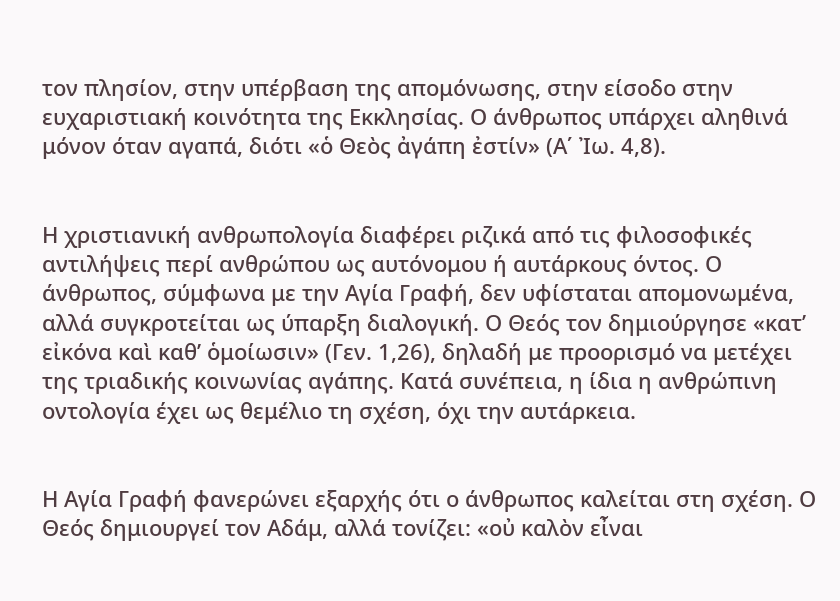τον πλησίον, στην υπέρβαση της απομόνωσης, στην είσοδο στην ευχαριστιακή κοινότητα της Εκκλησίας. Ο άνθρωπος υπάρχει αληθινά μόνον όταν αγαπά, διότι «ὁ Θεὸς ἀγάπη ἐστίν» (Α΄ Ἰω. 4,8).


Η χριστιανική ανθρωπολογία διαφέρει ριζικά από τις φιλοσοφικές αντιλήψεις περί ανθρώπου ως αυτόνομου ή αυτάρκους όντος. Ο άνθρωπος, σύμφωνα με την Αγία Γραφή, δεν υφίσταται απομονωμένα, αλλά συγκροτείται ως ύπαρξη διαλογική. Ο Θεός τον δημιούργησε «κατ’ εἰκόνα καὶ καθ’ ὁμοίωσιν» (Γεν. 1,26), δηλαδή με προορισμό να μετέχει της τριαδικής κοινωνίας αγάπης. Κατά συνέπεια, η ίδια η ανθρώπινη οντολογία έχει ως θεμέλιο τη σχέση, όχι την αυτάρκεια.


Η Αγία Γραφή φανερώνει εξαρχής ότι ο άνθρωπος καλείται στη σχέση. Ο Θεός δημιουργεί τον Αδάμ, αλλά τονίζει: «οὐ καλὸν εἶναι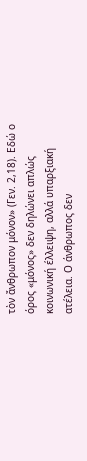τὸν ἄνθρωπον μόνον» (Γεν. 2,18). Εδώ ο όρος «μόνος» δεν δηλώνει απλώς κοινωνική έλλειψη, αλλά υπαρξιακή ατέλεια. Ο άνθρωπος δεν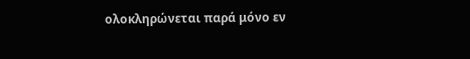ολοκληρώνεται παρά μόνο εν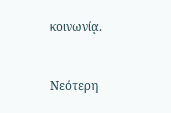κοινωνίᾳ.


Νεότερη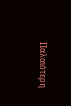Παλαιότερη